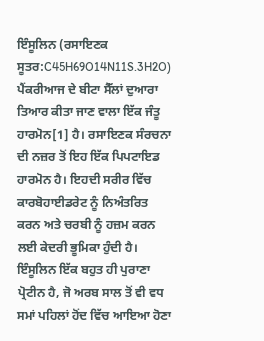ਇੰਸੂਲਿਨ (ਰਸਾਇਣਕ ਸੂਤਰ:C45H69O14N11S.3H2O) ਪੈਂਕਰੀਆਜ ਦੇ ਬੀਟਾ ਸੈੱਲਾਂ ਦੁਆਰਾ ਤਿਆਰ ਕੀਤਾ ਜਾਣ ਵਾਲਾ ਇੱਕ ਜੰਤੂ ਹਾਰਮੋਨ[1] ਹੈ। ਰਸਾਇਣਕ ਸੰਰਚਨਾ ਦੀ ਨਜ਼ਰ ਤੋਂ ਇਹ ਇੱਕ ਪਿਪਟਾਇਡ ਹਾਰਮੋਨ ਹੈ। ਇਹਦੀ ਸਰੀਰ ਵਿੱਚ ਕਾਰਬੋਹਾਈਡਰੇਟ ਨੂੰ ਨਿਅੰਤਰਿਤ ਕਰਨ ਅਤੇ ਚਰਬੀ ਨੂੰ ਹਜ਼ਮ ਕਰਨ ਲਈ ਕੇਦਰੀ ਭੂਮਿਕਾ ਹੁੰਦੀ ਹੈ। ਇੰਸੂਲਿਨ ਇੱਕ ਬਹੁਤ ਹੀ ਪੁਰਾਣਾ ਪ੍ਰੋਟੀਨ ਹੈ, ਜੋ ਅਰਬ ਸਾਲ ਤੋਂ ਵੀ ਵਧ ਸਮਾਂ ਪਹਿਲਾਂ ਹੋਂਦ ਵਿੱਚ ਆਇਆ ਹੋਣਾ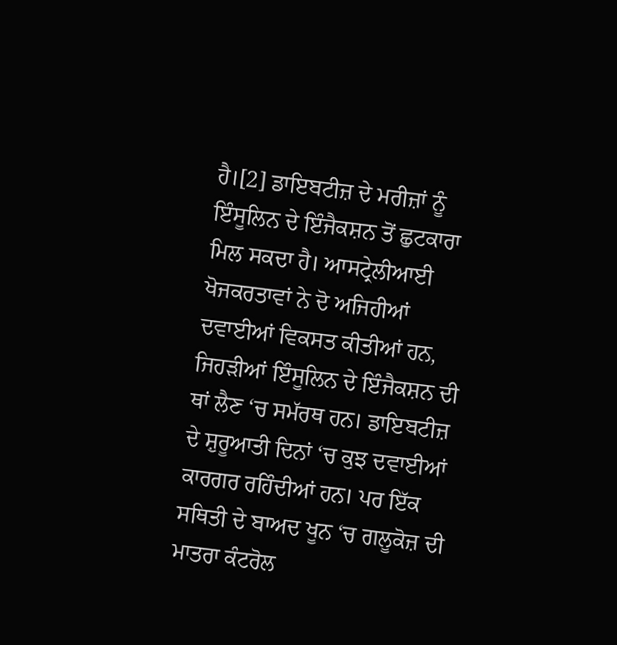ਹੈ।[2] ਡਾਇਬਟੀਜ਼ ਦੇ ਮਰੀਜ਼ਾਂ ਨੂੰ ਇੰਸੂਲਿਨ ਦੇ ਇੰਜੈਕਸ਼ਨ ਤੋਂ ਛੁਟਕਾਰਾ ਮਿਲ ਸਕਦਾ ਹੈ। ਆਸਟ੍ਰੇਲੀਆਈ ਖੋਜਕਰਤਾਵਾਂ ਨੇ ਦੋ ਅਜਿਹੀਆਂ ਦਵਾਈਆਂ ਵਿਕਸਤ ਕੀਤੀਆਂ ਹਨ, ਜਿਹੜੀਆਂ ਇੰਸੂਲਿਨ ਦੇ ਇੰਜੈਕਸ਼ਨ ਦੀ ਥਾਂ ਲੈਣ ‘ਚ ਸਮੱਰਥ ਹਨ। ਡਾਇਬਟੀਜ਼ ਦੇ ਸ਼ੁਰੂਆਤੀ ਦਿਨਾਂ ‘ਚ ਕੁਝ ਦਵਾਈਆਂ ਕਾਰਗਰ ਰਹਿੰਦੀਆਂ ਹਨ। ਪਰ ਇੱਕ ਸਥਿਤੀ ਦੇ ਬਾਅਦ ਖੂਨ ‘ਚ ਗਲੂਕੋਜ਼ ਦੀ ਮਾਤਰਾ ਕੰਟਰੋਲ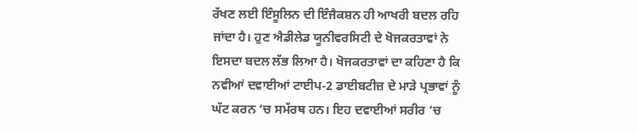ਰੱਖਣ ਲਈ ਇੰਸੂਲਿਨ ਦੀ ਇੰਜੈਕਸ਼ਨ ਹੀ ਆਖਰੀ ਬਦਲ ਰਹਿ ਜਾਂਦਾ ਹੈ। ਹੁਣ ਐਡੀਲੇਡ ਯੂਨੀਵਰਸਿਟੀ ਦੇ ਖੋਜਕਰਤਾਵਾਂ ਨੇ ਇਸਦਾ ਬਦਲ ਲੱਭ ਲਿਆ ਹੈ। ਖੋਜਕਰਤਾਵਾਂ ਦਾ ਕਹਿਣਾ ਹੈ ਕਿ ਨਵੀਆਂ ਦਵਾਈਆਂ ਟਾਈਪ-2 ਡਾਈਬਟੀਜ਼ ਦੇ ਮਾੜੇ ਪ੍ਰਭਾਵਾਂ ਨੂੰ ਘੱਟ ਕਰਨ ‘ਚ ਸਮੱਰਥ ਹਨ। ਇਹ ਦਵਾਈਆਂ ਸਰੀਰ ‘ਚ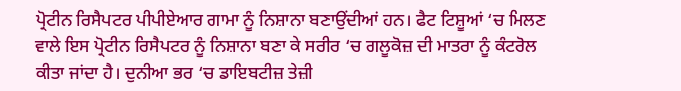ਪ੍ਰੋਟੀਨ ਰਿਸੈਪਟਰ ਪੀਪੀਏਆਰ ਗਾਮਾ ਨੂੰ ਨਿਸ਼ਾਨਾ ਬਣਾਉਂਦੀਆਂ ਹਨ। ਫੈਟ ਟਿਸ਼ੂਆਂ ‘ਚ ਮਿਲਣ ਵਾਲੇ ਇਸ ਪ੍ਰੋਟੀਨ ਰਿਸੈਪਟਰ ਨੂੰ ਨਿਸ਼ਾਨਾ ਬਣਾ ਕੇ ਸਰੀਰ ‘ਚ ਗਲੂਕੋਜ਼ ਦੀ ਮਾਤਰਾ ਨੂੰ ਕੰਟਰੋਲ ਕੀਤਾ ਜਾਂਦਾ ਹੈ। ਦੁਨੀਆ ਭਰ ‘ਚ ਡਾਇਬਟੀਜ਼ ਤੇਜ਼ੀ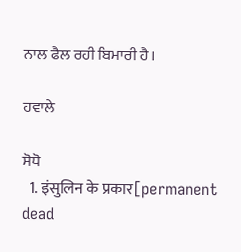ਨਾਲ ਫੈਲ ਰਹੀ ਬਿਮਾਰੀ ਹੈ।

ਹਵਾਲੇ

ਸੋਧੋ
  1. इंसुलिन के प्रकार[permanent dead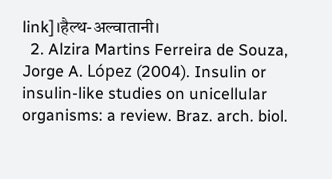link]।हैल्थ-अल्वातानी।
  2. Alzira Martins Ferreira de Souza, Jorge A. López (2004). Insulin or insulin-like studies on unicellular organisms: a review. Braz. arch. biol.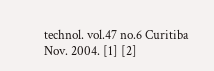technol. vol.47 no.6 Curitiba Nov. 2004. [1] [2]